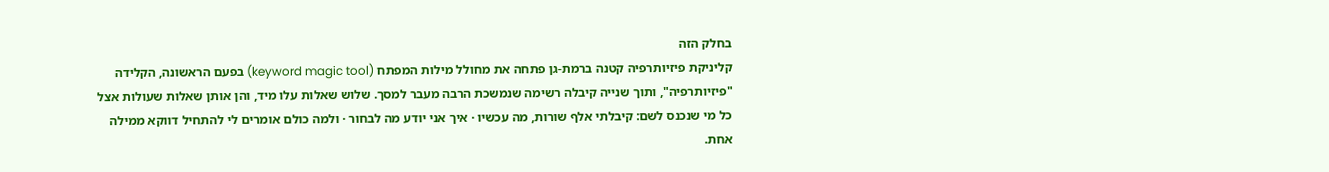בחלק הזה
קליניקת פיזיותרפיה קטנה ברמת-גן פתחה את מחולל מילות המפתח (keyword magic tool) בפעם הראשונה, הקלידה "פיזיותרפיה", ותוך שנייה קיבלה רשימה שנמשכת הרבה מעבר למסך. שלוש שאלות עלו מיד, והן אותן שאלות שעולות אצל כל מי שנכנס לשם: קיבלתי אלף שורות, מה עכשיו · איך אני יודע מה לבחור · ולמה כולם אומרים לי להתחיל דווקא ממילה אחת.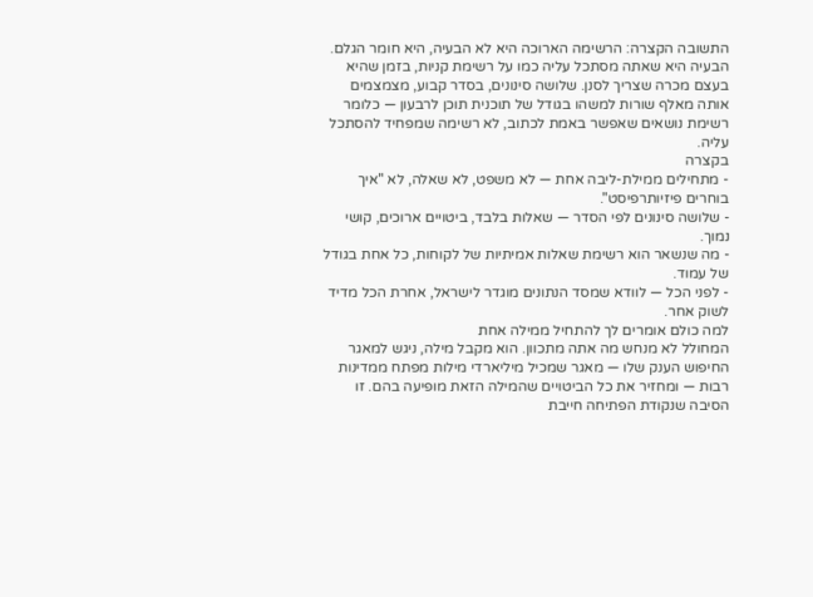התשובה הקצרה: הרשימה הארוכה היא לא הבעיה, היא חומר הגלם. הבעיה היא שאתה מסתכל עליה כמו על רשימת קניות, בזמן שהיא בעצם מכרה שצריך לסנן. שלושה סינונים, בסדר קבוע, מצמצמים אותה מאלף שורות למשהו בגודל של תוכנית תוכן לרבעון — כלומר רשימת נושאים שאפשר באמת לכתוב, לא רשימה שמפחיד להסתכל עליה.
בקצרה
- מתחילים ממילת-ליבה אחת — לא משפט, לא שאלה, לא "איך בוחרים פיזיותרפיסט".
- שלושה סינונים לפי הסדר — שאלות בלבד, ביטויים ארוכים, קושי נמוך.
- מה שנשאר הוא רשימת שאלות אמיתיות של לקוחות, כל אחת בגודל של עמוד.
- לפני הכל — לוודא שמסד הנתונים מוגדר לישראל, אחרת הכל מדיד לשוק אחר.
למה כולם אומרים לך להתחיל ממילה אחת
המחולל לא מנחש מה אתה מתכוון. הוא מקבל מילה, ניגש למאגר החיפוש הענק שלו — מאגר שמכיל מיליארדי מילות מפתח ממדינות רבות — ומחזיר את כל הביטויים שהמילה הזאת מופיעה בהם. זו הסיבה שנקודת הפתיחה חייבת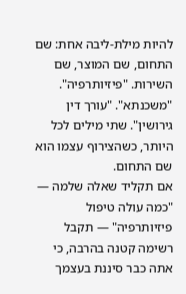להיות מילת-ליבה אחת: שם התחום, שם המוצר, שם השירות. "פיזיותרפיה". "משכנתא". "עורך דין גירושין". שתי מילים לכל היותר, כשהצירוף עצמו הוא שם התחום.
אם תקליד שאלה שלמה — "כמה עולה טיפול פיזיותרפיה" — תקבל רשימה קטנה בהרבה, כי אתה כבר סיננת בעצמך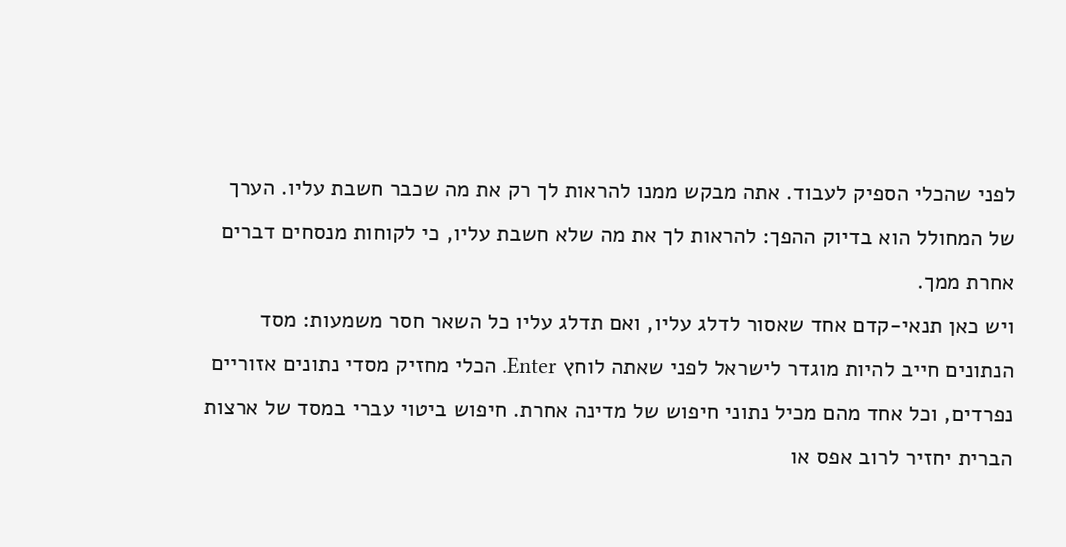לפני שהכלי הספיק לעבוד. אתה מבקש ממנו להראות לך רק את מה שכבר חשבת עליו. הערך של המחולל הוא בדיוק ההפך: להראות לך את מה שלא חשבת עליו, כי לקוחות מנסחים דברים אחרת ממך.
ויש כאן תנאי-קדם אחד שאסור לדלג עליו, ואם תדלג עליו כל השאר חסר משמעות: מסד הנתונים חייב להיות מוגדר לישראל לפני שאתה לוחץ Enter. הכלי מחזיק מסדי נתונים אזוריים נפרדים, וכל אחד מהם מכיל נתוני חיפוש של מדינה אחרת. חיפוש ביטוי עברי במסד של ארצות הברית יחזיר לרוב אפס או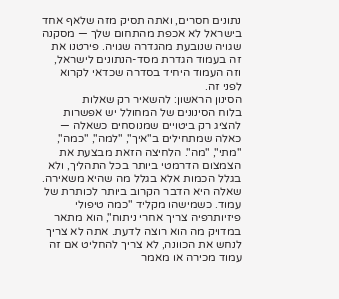נתונים חסרים, ואתה תסיק מזה שלאף אחד בישראל לא אכפת מהתחום שלך — מסקנה שגויה שנובעת מהגדרה שגויה. פירטנו את זה בעמוד הגדרת מסד-הנתונים לישראל, וזה העמוד היחיד בסדרה שכדאי לקרוא לפני זה.
הסינון הראשון: להשאיר רק שאלות
בלוח הסינונים של המחולל יש אפשרות להציג רק ביטויים שמנוסחים כשאלה — כאלה שמתחילים ב"איך", "למה", "כמה", "מתי", "מה". הלחיצה הזאת מבצעת את הצמצום הדרמטי ביותר בכל התהליך, ולא בגלל הכמות אלא בגלל מה שהיא משאירה.
שאלה היא הדבר הקרוב ביותר לכותרת של עמוד. כשמישהו מקליד "כמה טיפולי פיזיותרפיה צריך אחרי ניתוח", הוא מתאר במדויק מה הוא רוצה לדעת. אתה לא צריך לנחש את הכוונה, לא צריך להחליט אם זה עמוד מכירה או מאמר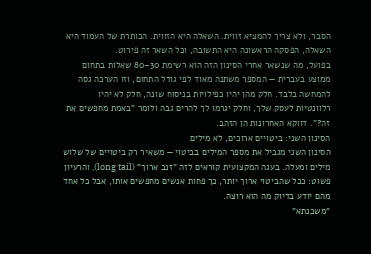הסבר, ולא צריך להמציא זווית. השאלה היא הזווית. הכותרת של העמוד היא השאלה, הפסקה הראשונה היא התשובה, וכל השאר זה פירוט.
בפועל, מה שנשאר אחרי הסינון הזה הוא רשימת 30–80 שאלות בתחום ממוצע בעברית — המספר משתנה מאוד לפי גודל התחום, וזו הערכה גסה להמחשה בלבד. חלק מהן יהיו כפילויות בניסוח שונה, חלק לא יהיו רלוונטיות לעסק שלך, וחלק יגרמו לך להרים גבה ולומר "באמת מחפשים את זה?". דווקא האחרונות הן הזהב.
הסינון השני: ביטויים ארוכים, לא מילים
הסינון השני מגביל את מספר המילים בביטוי — משאיר רק ביטויים של שלוש מילים ומעלה. בעגה המקצועית קוראים לזה "זנב ארוך" (long tail), והרעיון פשוט: ככל שהביטוי ארוך יותר, כך פחות אנשים מחפשים אותו, אבל כל אחד מהם יודע בדיוק מה הוא רוצה.
"משכנתא"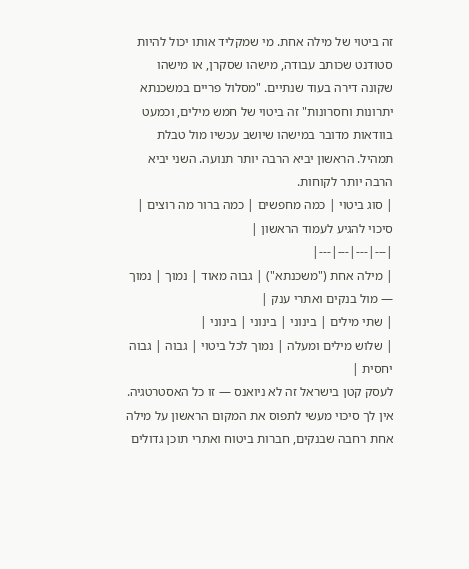זה ביטוי של מילה אחת. מי שמקליד אותו יכול להיות סטודנט שכותב עבודה, מישהו שסקרן, או מישהו שקונה דירה בעוד שנתיים. "מסלול פריים במשכנתא יתרונות וחסרונות" זה ביטוי של חמש מילים, וכמעט בוודאות מדובר במישהו שיושב עכשיו מול טבלת תמהיל. הראשון יביא הרבה יותר תנועה. השני יביא הרבה יותר לקוחות.
| סוג ביטוי | כמה מחפשים | כמה ברור מה רוצים | סיכוי להגיע לעמוד הראשון |
|---|---|---|---|
| מילה אחת ("משכנתא") | גבוה מאוד | נמוך | נמוך — מול בנקים ואתרי ענק |
| שתי מילים | בינוני | בינוני | בינוני |
| שלוש מילים ומעלה | נמוך לכל ביטוי | גבוה | גבוה יחסית |
לעסק קטן בישראל זה לא ניואנס — זו כל האסטרטגיה. אין לך סיכוי מעשי לתפוס את המקום הראשון על מילה אחת רחבה שבנקים, חברות ביטוח ואתרי תוכן גדולים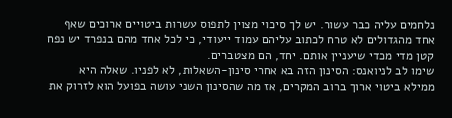נלחמים עליה כבר עשור. יש לך סיכוי מצוין לתפוס עשרות ביטויים ארוכים שאף אחד מהגדולים לא טרח לכתוב עליהם עמוד ייעודי, כי לכל אחד מהם בנפרד יש נפח קטן מדי מכדי שיעניין אותם. יחד, הם מצטברים.
שימו לב לניואנס: הסינון הזה בא אחרי סינון-השאלות, לא לפניו. שאלה היא ממילא ביטוי ארוך ברוב המקרים, אז מה שהסינון השני עושה בפועל הוא לזרוק את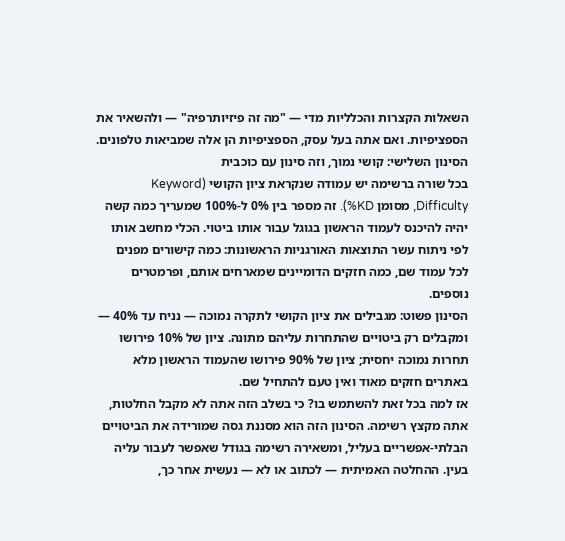השאלות הקצרות והכלליות מדי — "מה זה פיזיותרפיה" — ולהשאיר את הספציפיות. ואם אתה בעל עסק, הספציפיות הן אלה שמביאות טלפונים.
הסינון השלישי: קושי נמוך, וזה סינון עם כוכבית
בכל שורה ברשימה יש עמודה שנקראת ציון הקושי (Keyword Difficulty, מסומן KD%). זה מספר בין 0% ל-100% שמעריך כמה קשה יהיה להיכנס לעמוד הראשון בגוגל עבור אותו ביטוי. הכלי מחשב אותו לפי ניתוח עשר התוצאות האורגניות הראשונות: כמה קישורים מפנים לכל עמוד שם, כמה חזקים הדומיינים שמארחים אותם, ופרמטרים נוספים.
הסינון פשוט: מגבילים את ציון הקושי לתקרה נמוכה — נניח עד 40% — ומקבלים רק ביטויים שהתחרות עליהם מתונה. ציון של 10% פירושו תחרות נמוכה יחסית; ציון של 90% פירושו שהעמוד הראשון מלא באתרים חזקים מאוד ואין טעם להתחיל שם.
אז למה בכל זאת להשתמש בו? כי בשלב הזה אתה לא מקבל החלטות, אתה מקצץ רשימה. הסינון הזה הוא מסננת גסה שמורידה את הביטויים הבלתי-אפשריים בעליל, ומשאירה רשימה בגודל שאפשר לעבור עליה בעין. ההחלטה האמיתית — לכתוב או לא — נעשית אחר כך,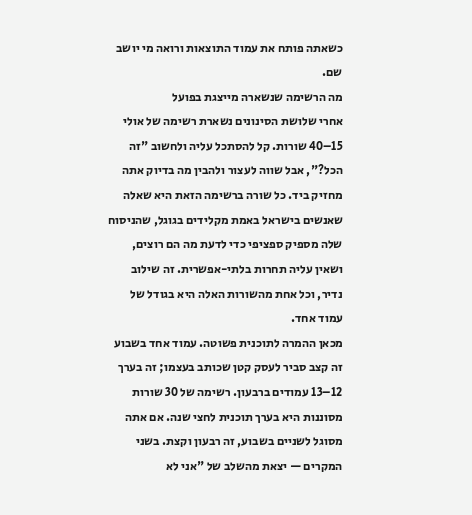כשאתה פותח את עמוד התוצאות ורואה מי יושב שם.
מה הרשימה שנשארה מייצגת בפועל
אחרי שלושת הסינונים נשארת רשימה של אולי 15–40 שורות. קל להסתכל עליה ולחשוב "זה הכל?", אבל שווה לעצור ולהבין מה בדיוק אתה מחזיק ביד. כל שורה ברשימה הזאת היא שאלה שאנשים בישראל באמת מקלידים בגוגל, שהניסוח שלה מספיק ספציפי כדי לדעת מה הם רוצים, ושאין עליה תחרות בלתי-אפשרית. זה שילוב נדיר, וכל אחת מהשורות האלה היא בגודל של עמוד אחד.
מכאן ההמרה לתוכנית פשוטה. עמוד אחד בשבוע זה קצב סביר לעסק קטן שכותב בעצמו; זה בערך 12–13 עמודים ברבעון. רשימה של 30 שורות מסוננות היא בערך תוכנית לחצי שנה. אם אתה מסוגל לשניים בשבוע, זה רבעון וקצת. בשני המקרים — יצאת מהשלב של "אני לא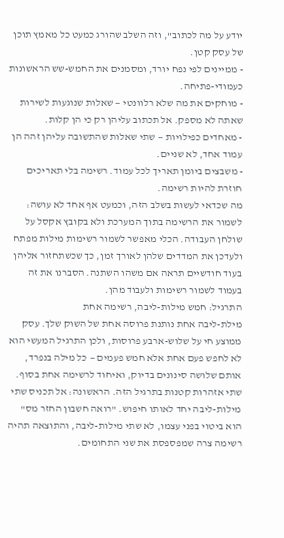יודע על מה לכתוב", וזה השלב שהורג כמעט כל מאמץ תוכן של עסק קטן.
- ממיינים לפי נפח יורד, ומסמנים את החמש-שש הראשונות כעמודי-פתיחה.
- מוחקים את מה שלא רלוונטי — שאלות שנוגעות לשירות שאתה לא מספק. אל תכתוב עליהן רק כי הן קלות.
- מאחדים כפילויות — שתי שאלות שהתשובה עליהן זהה הן עמוד אחד, לא שניים.
- משבצים ביומן תאריך לכל עמוד. רשימה בלי תאריכים חוזרת להיות רשימה.
מה שכדאי לעשות בשלב הזה, וכמעט אף אחד לא עושה: לשמור את הרשימה בתוך המערכת ולא בקובץ אקסל על שולחן העבודה. הכלי מאפשר לשמור רשימות מילות מפתח ולעדכן את המדדים שלהן לאורך זמן, כך שכשתחזור אליהן בעוד חודשיים תראה אם משהו השתנה. הסברנו את זה בעמוד לשמור רשימות ולעבוד מהן.
התרגיל: חמש מילות-ליבה, רשימה אחת
מילת-ליבה אחת נותנת פרוסה אחת של השוק שלך. עסק ממוצע חי על שלוש-ארבע פרוסות, ולכן התרגיל המעשי הוא לא לחפש פעם אחת אלא חמש פעמים — כל מילה בנפרד, אותם שלושה סינונים בדיוק, ואיחוד לרשימה אחת בסוף.
שתי אזהרות קטנות בתרגיל הזה. הראשונה: אל תכניס שתי מילות-ליבה יחד לאותו חיפוש. "רואה חשבון החזר מס" הוא ביטוי בפני עצמו, לא שתי מילות-ליבה, והתוצאה תהיה רשימה צרה שמפספסת את שני התחומים.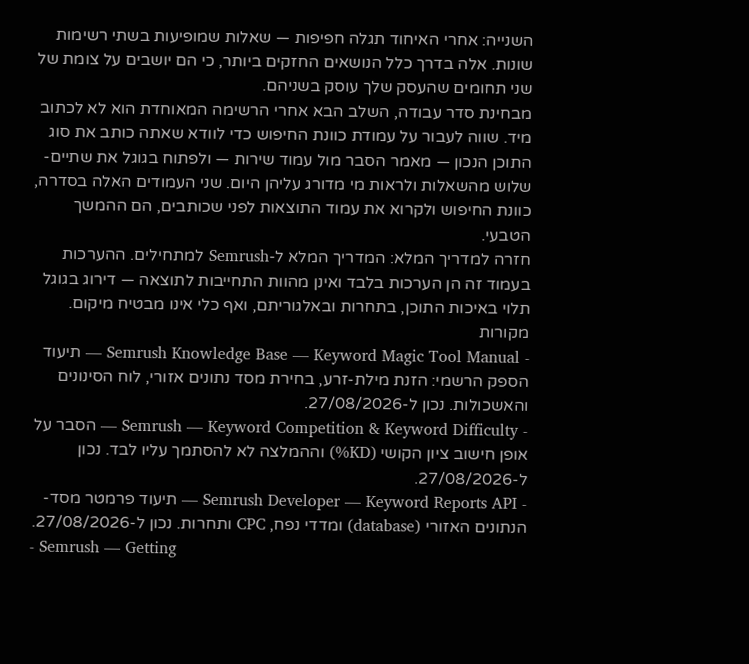השנייה: אחרי האיחוד תגלה חפיפות — שאלות שמופיעות בשתי רשימות שונות. אלה בדרך כלל הנושאים החזקים ביותר, כי הם יושבים על צומת של שני תחומים שהעסק שלך עוסק בשניהם.
מבחינת סדר עבודה, השלב הבא אחרי הרשימה המאוחדת הוא לא לכתוב מיד. שווה לעבור על עמודת כוונת החיפוש כדי לוודא שאתה כותב את סוג התוכן הנכון — מאמר הסבר מול עמוד שירות — ולפתוח בגוגל את שתיים-שלוש מהשאלות ולראות מי מדורג עליהן היום. שני העמודים האלה בסדרה, כוונת החיפוש ולקרוא את עמוד התוצאות לפני שכותבים, הם ההמשך הטבעי.
חזרה למדריך המלא: המדריך המלא ל-Semrush למתחילים. ההערכות בעמוד זה הן הערכות בלבד ואינן מהוות התחייבות לתוצאה — דירוג בגוגל תלוי באיכות התוכן, בתחרות ובאלגוריתם, ואף כלי אינו מבטיח מיקום.
מקורות
- Semrush Knowledge Base — Keyword Magic Tool Manual — תיעוד הספק הרשמי: הזנת מילת-זרע, בחירת מסד נתונים אזורי, לוח הסינונים והאשכולות. נכון ל-27/08/2026.
- Semrush — Keyword Competition & Keyword Difficulty — הסבר על אופן חישוב ציון הקושי (KD%) וההמלצה לא להסתמך עליו לבד. נכון ל-27/08/2026.
- Semrush Developer — Keyword Reports API — תיעוד פרמטר מסד-הנתונים האזורי (database) ומדדי נפח, CPC ותחרות. נכון ל-27/08/2026.
- Semrush — Getting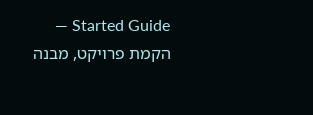Started Guide — הקמת פרויקט, מבנה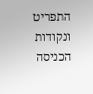התפריט ונקודות הכניסה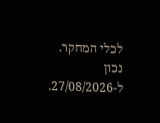לכלי המחקר. נכון ל-27/08/2026.